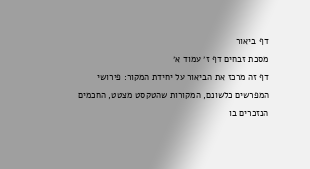דף ביאור
מסכת זבחים דף ז׳ עמוד א׳
דף זה מרכז את הביאור על יחידת המקור: פירושי המפרשים כלשונם, המקורות שהטקסט מצטט, החכמים הנזכרים בו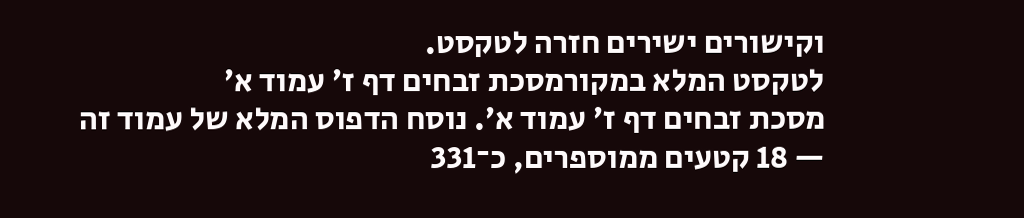וקישורים ישירים חזרה לטקסט.
לטקסט המלא במקורמסכת זבחים דף ז׳ עמוד א׳
מסכת זבחים דף ז׳ עמוד א׳. נוסח הדפוס המלא של עמוד זה — 18 קטעים ממוספרים, כ־331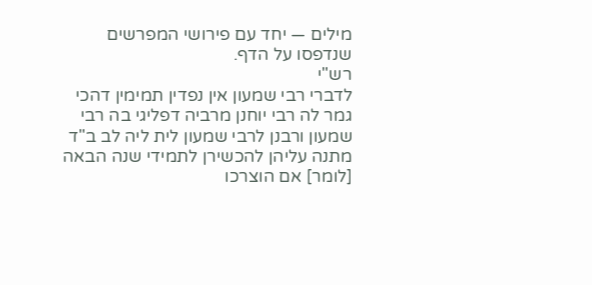מילים — יחד עם פירושי המפרשים שנדפסו על הדף.
רש"י
לדברי רבי שמעון אין נפדין תמימין דהכי גמר לה רבי יוחנן מרביה דפליגי בה רבי שמעון ורבנן לרבי שמעון לית ליה לב ב"ד מתנה עליהן להכשירן לתמידי שנה הבאה [לומר] אם הוצרכו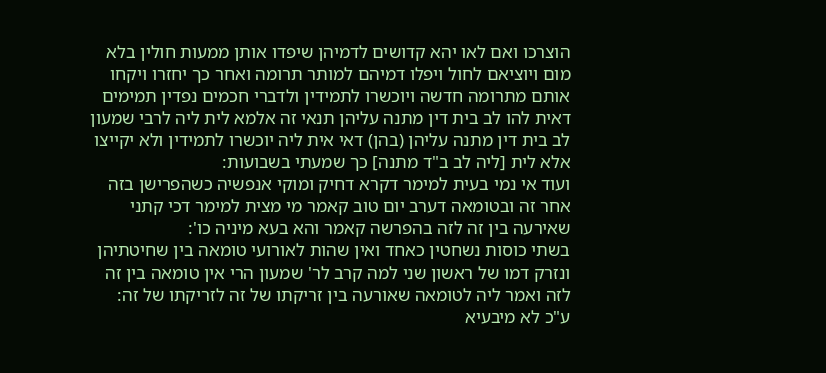הוצרכו ואם לאו יהא קדושים לדמיהן שיפדו אותן ממעות חולין בלא מום ויוציאם לחול ויפלו דמיהם למותר תרומה ואחר כך יחזרו ויקחו אותם מתרומה חדשה ויוכשרו לתמידין ולדברי חכמים נפדין תמימים דאית להו לב בית דין מתנה עליהן תנאי זה אלמא לית ליה לרבי שמעון לב בית דין מתנה עליהן (בהן) דאי אית ליה יוכשרו לתמידין ולא יקייצו אלא לית [ליה לב ב"ד מתנה] כך שמעתי בשבועות:
ועוד אי נמי בעית למימר דקרא דחיק ומוקי אנפשיה כשהפרישן בזה אחר זה ובטומאה דערב יום טוב קאמר מי מצית למימר דכי קתני שאירעה בין זה לזה בהפרשה קאמר והא בעא מיניה כו':
בשתי כוסות נשחטין כאחד ואין שהות לאורועי טומאה בין שחיטתיהן ונזרק דמו של ראשון שני למה קרב לר' שמעון הרי אין טומאה בין זה לזה ואמר ליה לטומאה שאורעה בין זריקתו של זה לזריקתו של זה:
ע"כ לא מיבעיא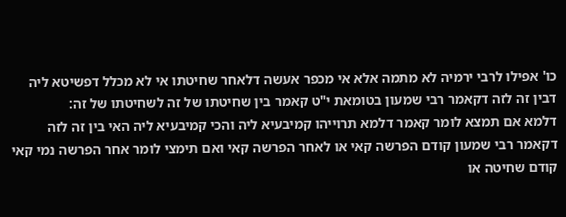כו' אפילו לרבי ירמיה לא מתמה אלא אי מכפר אעשה דלאחר שחיטתו אי לא מכלל דפשיטא ליה דבין זה לזה דקאמר רבי שמעון בטומאת י"ט קאמר בין שחיטתו של זה לשחיטתו של זה:
דלמא אם תמצא לומר קאמר דלמא תרוייהו קמיבעיא ליה והכי קמיבעיא ליה האי בין זה לזה דקאמר רבי שמעון קודם הפרשה קאי או לאחר הפרשה קאי ואם תימצי לומר אחר הפרשה נמי קאי קודם שחיטה או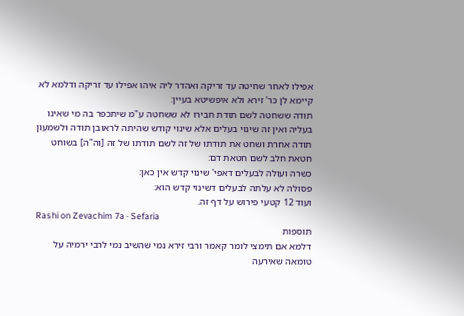אפילו לאחר שחיטה עד זריקה ואהדר ליה איהו אפילו עד זריקה ודלמא לא קיימא לן כר' זירא ולא איפשיטא בעיין:
תודה ששחטה לשם תודת חבירו לא ששחטה ע"מ שיתכפר בה מי שאינו בעליה ואין זה שינוי בעלים אלא שינוי קודש שהיתה לראובן תודה ולשמעון תודה אחרת ושחט את תודתו של זה לשם תודתו של זה [וה"ה] בשוחט חטאת חלב לשם חטאת דם:
כשרה ועולה לבעלים דאפי' שינוי קדש אין כאן:
פסולה לא עלתה לבעלים דשינוי קדש הוא:
ועוד 12 קטעי פירוש על דף זה.
Rashi on Zevachim 7a · Sefaria
תוספות
דלמא אם תימצי לומר קאמר ורבי זירא נמי שהשיב נמי לרבי ירמיה על טומאה שאירעה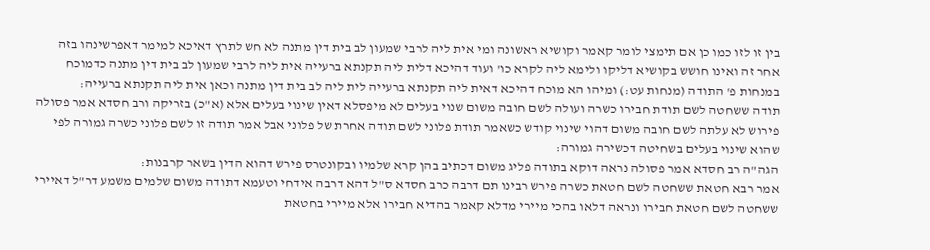בין זו לזו כמו כן אם תימצי לומר קאמר וקושיא ראשונה ומי אית ליה לרבי שמעון לב בית דין מתנה לא חש לתרץ דאיכא למימר דאפרשינהו בזה אחר זה ואינו חושש בקושיא דליקו ולימא ליה לקרא כו' ועוד דהיכא דלית ליה תקנתא ברעייה אית ליה לרבי שמעון לב בית דין מתנה כדמוכח במנחות פ' התודה (מנחות עט:) ומיהו הא מוכח דהיכא דאית ליה תקנתא ברעייה לית ליה לב בית דין מתנה וכאן אית ליה תקנתא ברעייה:
תודה ששחטה לשם תודת חבירו כשרה ועולה לשם חובה משום שנוי בעלים לא מיפסלא דאין שינוי בעלים אלא (א"כ) בזריקה ורב חסדא אמר פסולה פירוש לא עלתה לשם חובה משום דהוי שינוי קודש כשאמר תודת פלוני לשם תודה אחרת של פלוני אבל אמר תודה זו לשם פלוני כשרה גמורה לפי שהוא שינוי בעלים בשחיטה דכשירה גמורה:
הגה"ה רב חסדא אמר פסולה נראה דוקא בתודה פליג משום דכתיב בהן קרא שלמיו ובקונטרס פירש דהוא הדין בשאר קרבנות:
אמר רבא חטאת ששחטה לשם חטאת כשרה פירש רבינו תם דרבה כרב חסדא ס"ל דהא דרבה אידחי וטעמא דתודה משום שלמים משמע דר"ל דאיירי ששחטה לשם חטאת חבירו ונראה דלאו בהכי מיירי מדלא קאמר בהדיא חבירו אלא מיירי בחטאת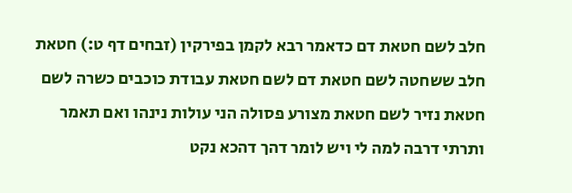חלב לשם חטאת דם כדאמר רבא לקמן בפירקין (זבחים דף ט:) חטאת חלב ששחטה לשם חטאת דם לשם חטאת עבודת כוכבים כשרה לשם חטאת נזיר לשם חטאת מצורע פסולה הני עולות נינהו ואם תאמר ותרתי דרבה למה לי ויש לומר דהך דהכא נקט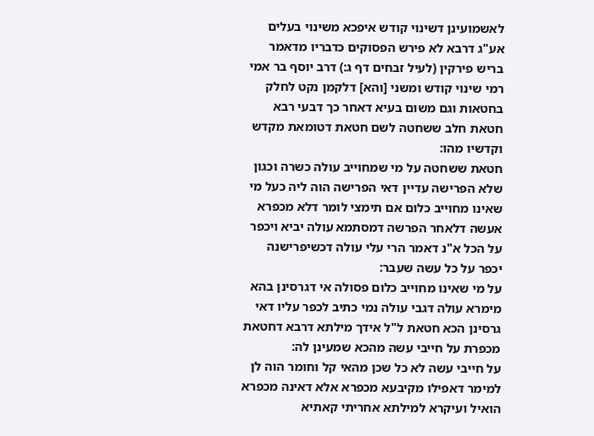לאשמועינן דשינוי קודש איפכא משינוי בעלים אע"ג דרבא לא פירש הפסוקים כדבריו מדאמר בריש פירקין (לעיל זבחים דף ג:) דרב יוסף בר אמי רמי שינוי קודש ומשני [והא] דלקמן נקט לחלק בחטאות וגם משום בעיא דאחר כך דבעי רבא חטאת חלב ששחטה לשם חטאת דטומאת מקדש וקדשיו מהו:
חטאת ששחטה על מי שמחוייב עולה כשרה וכגון שלא הפרישה עדיין דאי הפרישה הוה ליה כעל מי שאינו מחוייב כלום אם תימצי לומר דלא מכפרא אעשה דלאחר הפרשה דמסתמא עולה יביא ויכפר על הכל א"נ דאמר הרי עלי עולה דכשיפרישנה יכפר על כל עשה שעבר:
על מי שאינו מחוייב כלום פסולה אי דגרסינן בהא מימרא עולה דגבי עולה נמי כתיב לכפר עליו דאי גרסינן הכא חטאת ל"ל אידך מילתא דרבא דחטאת מכפרת על חייבי עשה מהכא שמעינן לה:
על חייבי עשה לא כל שכן מהאי קל וחומר הוה לן למימר דאפילו מקיבעא מכפרא אלא דאינה מכפרא הואיל ועיקרא למילתא אחריתי קאתיא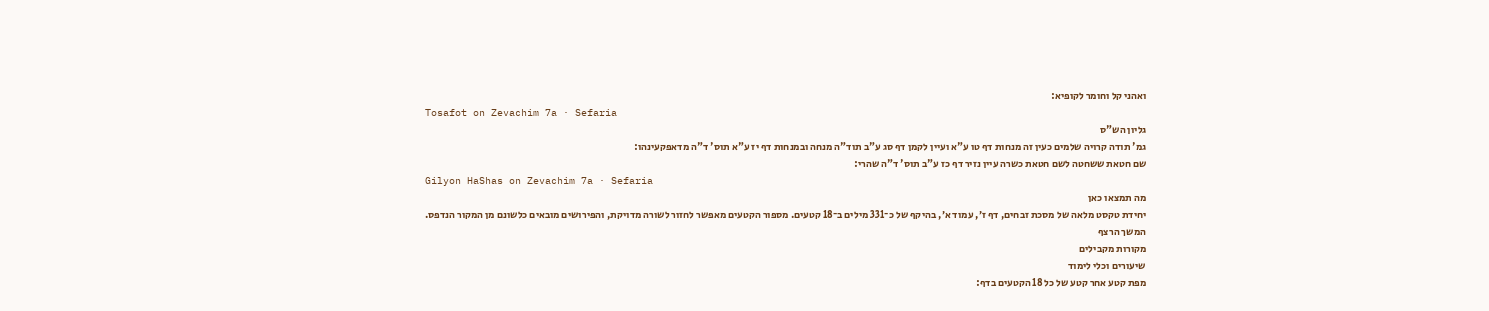ואהני קל וחומר לקופיא:
Tosafot on Zevachim 7a · Sefaria
גליון הש"ס
גמ' תודה קרויה שלמים כעין זה מנחות דף טו ע"א ועיין לקמן דף סג ע"ב תוד"ה מנחה ובמנחות דף יז ע"א תוס' ד"ה מדאפקעינהו:
שם חטאת ששחטה לשם חטאת כשרה עיין נזיר דף כז ע"ב תוס' ד"ה שהרי:
Gilyon HaShas on Zevachim 7a · Sefaria
מה תמצאו כאן
יחידת טקסט מלאה של מסכת זבחים, דף ז׳, עמוד א׳, בהיקף של כ־331 מילים ב־18 קטעים. מספור הקטעים מאפשר לחזור לשורה מדויקת, והפירושים מובאים כלשונם מן המקור הנדפס.
המשך הרצף
מקורות מקבילים
שיעורים וכלי לימוד
מפת קטע אחר קטע של כל 18 הקטעים בדף: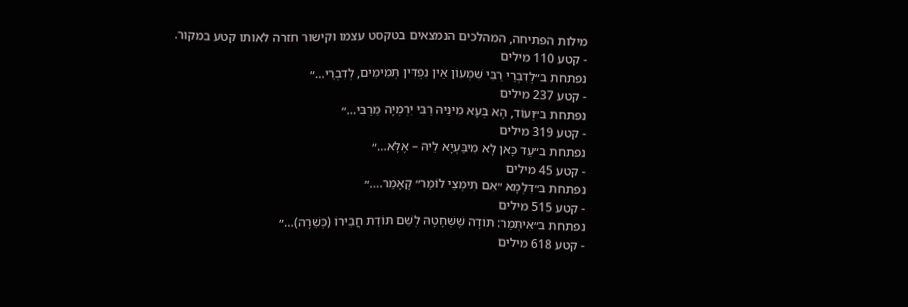מילות הפתיחה, המהלכים הנמצאים בטקסט עצמו וקישור חזרה לאותו קטע במקור.
- קטע 110 מילים
נפתחת ב״לְדִבְרֵי רַבִּי שִׁמְעוֹן אֵין נִפְדִּין תְּמִימִים, לְדִבְרֵי…״
- קטע 237 מילים
נפתחת ב״וְעוֹד, הָא בְּעָא מִינֵּיהּ רַבִּי יִרְמְיָה מֵרַבִּי…״
- קטע 319 מילים
נפתחת ב״עַד כָּאן לָא מִיבַּעְיָא לֵיהּ – אֶלָּא…״
- קטע 45 מילים
נפתחת ב״דִּלְמָא ״אִם תִּימְצֵי לוֹמַר״ קָאָמַר.…״
- קטע 515 מילים
נפתחת ב״אִיתְּמַר: תּוֹדָה שֶׁשְּׁחָטָהּ לְשֵׁם תּוֹדַת חֲבֵירוֹ (כְּשֵׁרָה)…״
- קטע 618 מילים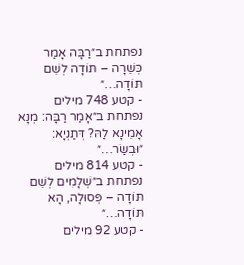נפתחת ב״רַבָּה אָמַר כְּשֵׁרָה – תּוֹדָה לְשֵׁם תּוֹדָה…״
- קטע 748 מילים
נפתחת ב״אָמַר רַבָּה: מְנָא אָמֵינָא לַהּ? דְּתַנְיָא: ״וּבְשַׂר…״
- קטע 814 מילים
נפתחת ב״שְׁלָמִים לְשֵׁם תּוֹדָה – פְּסוּלָה, הָא תּוֹדָה…״
- קטע 92 מילים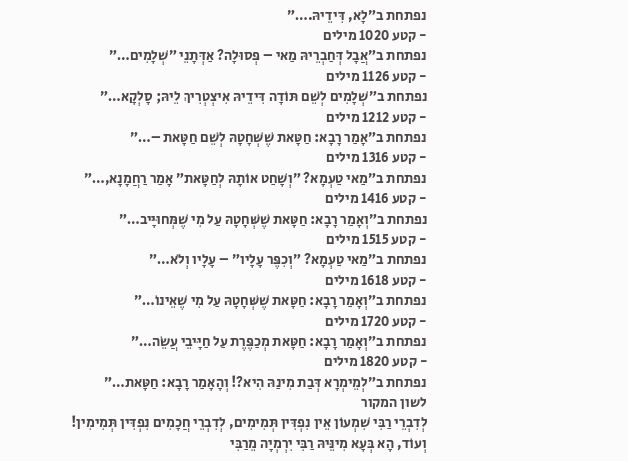נפתחת ב״לָא, דִּידֵיהּ.…״
- קטע 1020 מילים
נפתחת ב״אֲבָל דְּחַבְרֵיהּ מַאי – פְּסוּלָה? אַדְּתָנֵי ״שְׁלָמִים…״
- קטע 1126 מילים
נפתחת ב״שְׁלָמִים לְשֵׁם תּוֹדָה דִּידֵיהּ אִיצְטְרִיךְ לֵיהּ; סָלְקָא…״
- קטע 1212 מילים
נפתחת ב״אָמַר רָבָא: חַטָּאת שֶׁשְּׁחָטָהּ לְשֵׁם חַטָּאת –…״
- קטע 1316 מילים
נפתחת ב״מַאי טַעְמָא? ״וְשָׁחַט אוֹתָהּ לְחַטָּאת״ אָמַר רַחֲמָנָא,…״
- קטע 1416 מילים
נפתחת ב״וְאָמַר רָבָא: חַטָּאת שֶׁשְּׁחָטָהּ עַל מִי שֶׁמְּחוּיָּיב…״
- קטע 1515 מילים
נפתחת ב״מַאי טַעְמָא? ״וְכִפֶּר עָלָיו״ – עָלָיו וְלֹא…״
- קטע 1618 מילים
נפתחת ב״וְאָמַר רָבָא: חַטָּאת שֶׁשְּׁחָטָהּ עַל מִי שֶׁאֵינוֹ…״
- קטע 1720 מילים
נפתחת ב״וְאָמַר רָבָא: חַטָּאת מְכַפֶּרֶת עַל חַיָּיבֵי עֲשֵׂה…״
- קטע 1820 מילים
נפתחת ב״לְמֵימְרָא דְּבַת מִינַהּ הִיא?! וְהָאָמַר רָבָא: חַטָּאת…״
לשון המקור
לְדִבְרֵי רַבִּי שִׁמְעוֹן אֵין נִפְדִּין תְּמִימִים, לְדִבְרֵי חֲכָמִים נִפְדִּין תְּמִימִין!
וְעוֹד, הָא בְּעָא מִינֵּיהּ רַבִּי יִרְמְיָה מֵרַבִּי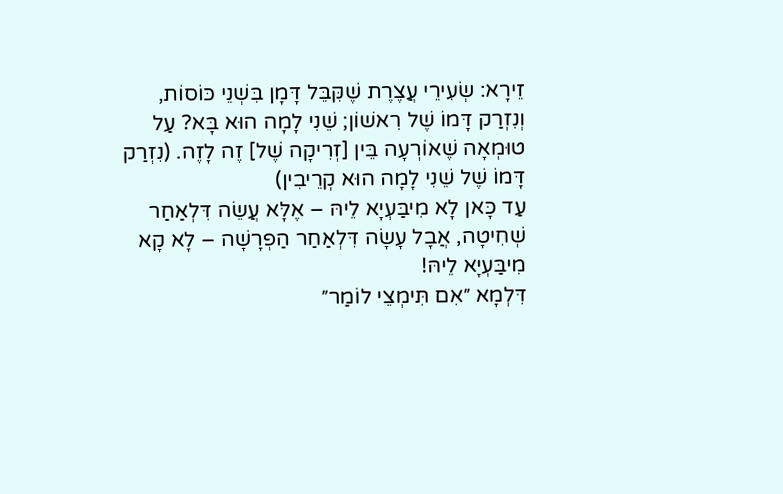זֵירָא: שְׂעִירֵי עֲצֶרֶת שֶׁקִּבֵּל דָּמָן בִּשְׁנֵי כּוֹסוֹת, וְנִזְרַק דָּמוֹ שֶׁל רִאשׁוֹן; שֵׁנִי לָמָה הוּא בָּא? עַל טוּמְאָה שֶׁאוֹרְעָה בֵּין [זְרִיקָה שֶׁל] זֶה לָזֶה. (נִזְרַק דָּמוֹ שֶׁל שֵׁנִי לָמָה הוּא קְרֵיבִין)
עַד כָּאן לָא מִיבַּעְיָא לֵיהּ – אֶלָּא עֲשֵׂה דִּלְאַחַר שְׁחִיטָה, אֲבָל עָשָׂה דִּלְאַחַר הַפְרָשָׁה – לָא קָא מִיבַּעְיָא לֵיהּ!
דִּלְמָא ״אִם תִּימְצֵי לוֹמַר״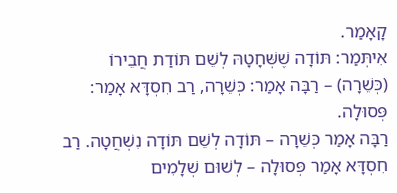קָאָמַר.
אִיתְּמַר: תּוֹדָה שֶׁשְּׁחָטָהּ לְשֵׁם תּוֹדַת חֲבֵירוֹ (כְּשֵׁרָה) – רַבָּה אָמַר: כְּשֵׁרָה, רַב חִסְדָּא אָמַר: פְּסוּלָה.
רַבָּה אָמַר כְּשֵׁרָה – תּוֹדָה לְשֵׁם תּוֹדָה נִשְׁחֲטָה. רַב חִסְדָּא אָמַר פְּסוּלָה – לְשׁוּם שְׁלָמִים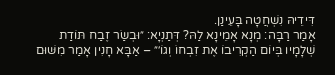דִּידֵיהּ נִשְׁחֲטָה בָּעֵינַן.
אָמַר רַבָּה: מְנָא אָמֵינָא לַהּ? דְּתַנְיָא: ״וּבְשַׂר זֶבַח תּוֹדַת שְׁלָמָיו בְּיוֹם הַקְרִיבוֹ אֶת זִבְחוֹ וְגוֹ׳״ – אַבָּא חָנִין אָמַר מִשּׁוּם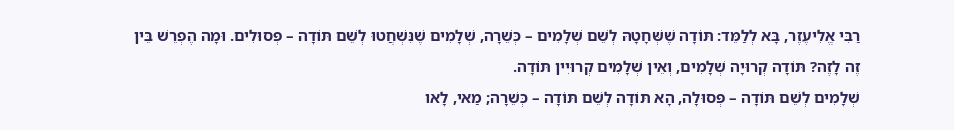רַבִּי אֱלִיעֶזֶר, בָּא לְלַמֵּד: תּוֹדָה שֶׁשְּׁחָטָהּ לְשֵׁם שְׁלָמִים – כְּשֵׁרָה, שְׁלָמִים שֶׁנִּשְׁחֲטוּ לְשֵׁם תּוֹדָה – פְּסוּלִים. וּמָה הֶפְרֵשׁ בֵּין זֶה לָזֶה? תּוֹדָה קְרוּיָה שְׁלָמִים, וְאֵין שְׁלָמִים קְרוּיִין תּוֹדָה.
שְׁלָמִים לְשֵׁם תּוֹדָה – פְּסוּלָה, הָא תּוֹדָה לְשֵׁם תּוֹדָה – כְּשֵׁרָה; מַאי, לָאו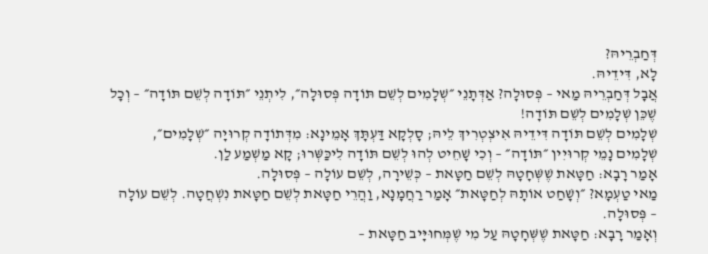דְּחַבְרֵיהּ?
לָא, דִּידֵיהּ.
אֲבָל דְּחַבְרֵיהּ מַאי – פְּסוּלָה? אַדְּתָנֵי ״שְׁלָמִים לְשֵׁם תּוֹדָה פְּסוּלָה״, לִיתְנֵי ״תּוֹדָה לְשֵׁם תּוֹדָה״ – וְכׇל שֶׁכֵּן שְׁלָמִים לְשֵׁם תּוֹדָה!
שְׁלָמִים לְשֵׁם תּוֹדָה דִּידֵיהּ אִיצְטְרִיךְ לֵיהּ; סָלְקָא דַּעְתָּךְ אָמֵינָא: מִדְּתוֹדָה קְרוּיָה ״שְׁלָמִים״, שְׁלָמִים נָמֵי קְרוּיִין ״תּוֹדָה״ – וְכִי שָׁחֵיט לְהוּ לְשֵׁם תּוֹדָה לִיכַּשְּׁרוּ; קָא מַשְׁמַע לַן.
אָמַר רָבָא: חַטָּאת שֶׁשְּׁחָטָהּ לְשֵׁם חַטָּאת – כְּשֵׁירָה, לְשֵׁם עוֹלָה – פְּסוּלָה.
מַאי טַעְמָא? ״וְשָׁחַט אוֹתָהּ לְחַטָּאת״ אָמַר רַחֲמָנָא, וַהֲרֵי חַטָּאת לְשֵׁם חַטָּאת נִשְׁחֲטָה. לְשֵׁם עוֹלָה – פְּסוּלָה.
וְאָמַר רָבָא: חַטָּאת שֶׁשְּׁחָטָהּ עַל מִי שֶׁמְּחוּיָּיב חַטָּאת –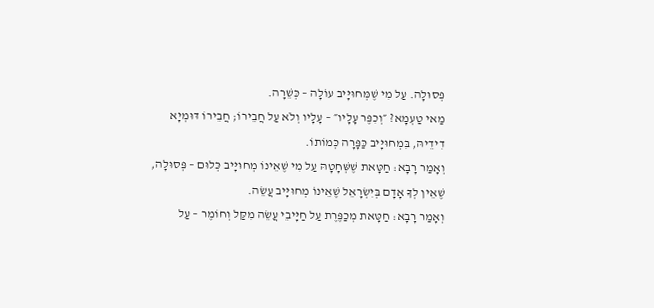פְּסוּלָה. עַל מִי שֶׁמְּחוּיָּיב עוֹלָה – כְּשֵׁרָה.
מַאי טַעְמָא? ״וְכִפֶּר עָלָיו״ – עָלָיו וְלֹא עַל חֲבֵירוֹ; חֲבֵירוֹ דּוּמְיָא דִידֵיהּ, בִּמְחוּיָּיב כַּפָּרָה כְּמוֹתוֹ.
וְאָמַר רָבָא: חַטָּאת שֶׁשְּׁחָטָהּ עַל מִי שֶׁאֵינוֹ מְחוּיָּיב כְּלוּם – פְּסוּלָה, שֶׁאֵין לְךָ אָדָם בְּיִשְׂרָאֵל שֶׁאֵינוֹ מְחוּיָּיב עֲשֵׂה.
וְאָמַר רָבָא: חַטָּאת מְכַפֶּרֶת עַל חַיָּיבֵי עֲשֵׂה מִקַּל וְחוֹמֶר – עַל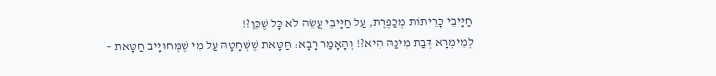חַיָּיבֵי כָרֵיתוֹת מְכַפֶּרֶת, עַל חַיָּיבֵי עֲשֵׂה לֹא כׇּל שֶׁכֵּן?!
לְמֵימְרָא דְּבַת מִינַהּ הִיא?! וְהָאָמַר רָבָא: חַטָּאת שֶׁשְּׁחָטָהּ עַל מִי שֶׁמְּחוּיָּיב חַטָּאת –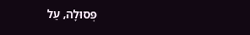פְּסוּלָה, עַל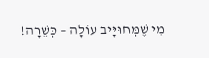מִי שֶׁמְּחוּיָּיב עוֹלָה – כְּשֵׁרָה!